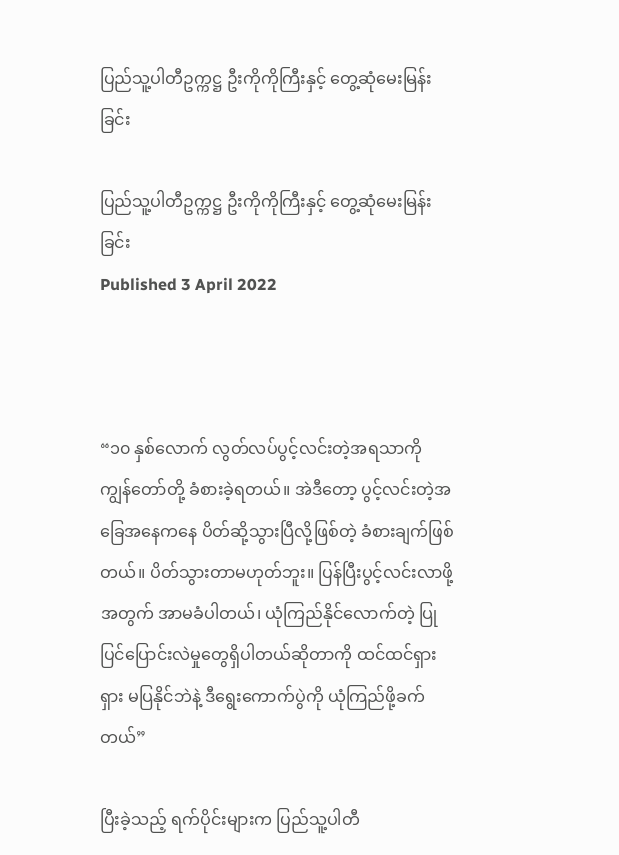ပြည်သူ့ပါတီဥက္ကဋ္ဌ ဦးကိုကိုကြီးနှင့် တွေ့ဆုံမေးမြန်းခြင်း

ပြည်သူ့ပါတီဥက္ကဋ္ဌ ဦးကိုကိုကြီးနှင့် တွေ့ဆုံမေးမြန်းခြင်း
Published 3 April 2022



“၁၀ နှစ်လောက် လွတ်လပ်ပွင့်လင်းတဲ့အရသာကို ကျွန်တော်တို့ ခံစားခဲ့ရတယ်။ အဲဒီတော့ ပွင့်လင်းတဲ့အခြေအနေကနေ ပိတ်ဆို့သွားပြီလို့ဖြစ်တဲ့ ခံစားချက်ဖြစ်တယ်။ ပိတ်သွားတာမဟုတ်ဘူး။ ပြန်ပြီးပွင့်လင်းလာဖို့အတွက် အာမခံပါတယ်၊ ယုံကြည်နိုင်လောက်တဲ့ ပြုပြင်ပြောင်းလဲမှုတွေရှိပါတယ်ဆိုတာကို ထင်ထင်ရှားရှား မပြနိုင်ဘဲနဲ့ ဒီရွေးကောက်ပွဲကို ယုံကြည်ဖို့ခက်တယ်”

ပြီးခဲ့သည့် ရက်ပိုင်းများက ပြည်သူ့ပါတီ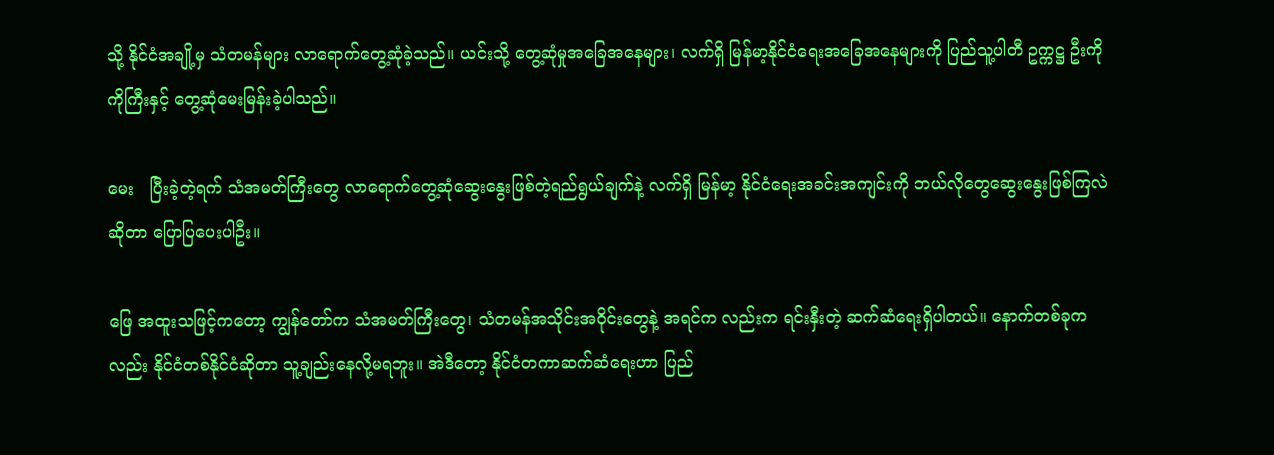သို့ နိုင်ငံအချို့မှ သံတမန်များ လာရောက်တွေ့ဆုံခဲ့သည်။ ယင်းသို့ တွေ့ဆုံမှုအခြေအနေများ၊ လက်ရှိ မြန်မာ့နိုင်ငံရေးအခြေအနေများကို ပြည်သူ့ပါတီ ဥက္ကဋ္ဌ ဦးကိုကိုကြီးနှင့် တွေ့ဆုံမေးမြန်းခဲ့ပါသည်။

မေး   ပြီးခဲ့တဲ့ရက် သံအမတ်ကြီးတွေ လာရောက်တွေ့ဆုံဆွေးနွေးဖြစ်တဲ့ရည်ရွယ်ချက်နဲ့ လက်ရှိ မြန်မာ့ နိုင်ငံရေးအခင်းအကျင်းကို ဘယ်လိုတွေဆွေးနွေးဖြစ်ကြလဲဆိုတာ ပြောပြပေးပါဦး။

ဖြေ အထူးသဖြင့်ကတော့ ကျွန်တော်က သံအမတ်ကြီးတွေ၊ သံတမန်အသိုင်းအဝိုင်းတွေနဲ့ အရင်က လည်းက ရင်းနှီးတဲ့ ဆက်ဆံရေးရှိပါတယ်။ နောက်တစ်ခုကလည်း နိုင်ငံတစ်နိုင်ငံဆိုတာ သူ့ချည်းနေလို့မရဘူး။ အဲဒီတော့ နိုင်ငံတကာဆက်ဆံရေးဟာ ပြည်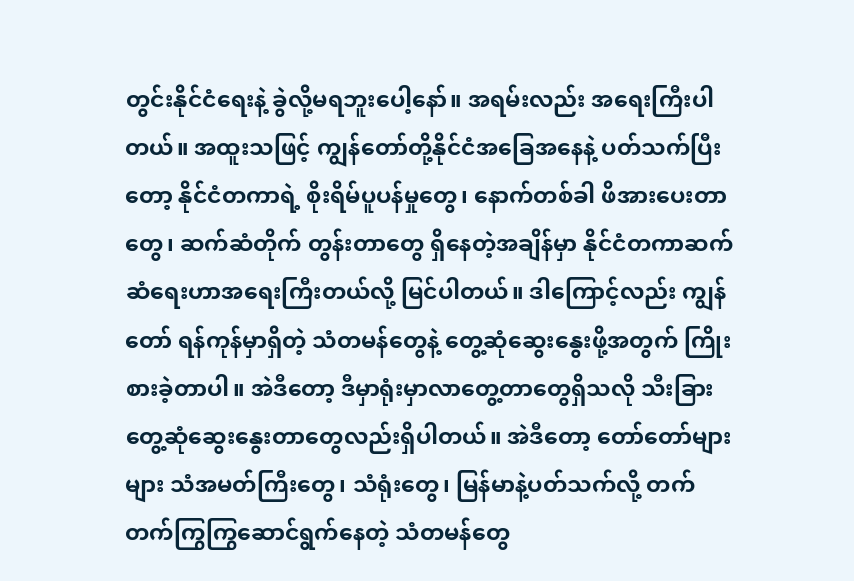တွင်းနိုင်ငံရေးနဲ့ ခွဲလို့မရဘူးပေါ့နော်။ အရမ်းလည်း အရေးကြီးပါတယ်။ အထူးသဖြင့် ကျွန်တော်တို့နိုင်ငံအခြေအနေနဲ့ ပတ်သက်ပြီးတော့ နိုင်ငံတကာရဲ့ စိုးရိမ်ပူပန်မှုတွေ၊ နောက်တစ်ခါ ဖိအားပေးတာတွေ၊ ဆက်ဆံတိုက် တွန်းတာတွေ ရှိနေတဲ့အချိန်မှာ နိုင်ငံတကာဆက်ဆံရေးဟာအရေးကြီးတယ်လို့ မြင်ပါတယ်။ ဒါကြောင့်လည်း ကျွန်တော် ရန်ကုန်မှာရှိတဲ့ သံတမန်တွေနဲ့ တွေ့ဆုံဆွေးနွေးဖို့အတွက် ကြိုးစားခဲ့တာပါ။ အဲဒီတော့ ဒီမှာရုံးမှာလာတွေ့တာတွေရှိသလို သီးခြားတွေ့ဆုံဆွေးနွေးတာတွေလည်းရှိပါတယ်။ အဲဒီတော့ တော်တော်များများ သံအမတ်ကြီးတွေ၊ သံရုံးတွေ၊ မြန်မာနဲ့ပတ်သက်လို့ တက်တက်ကြွကြွဆောင်ရွက်နေတဲ့ သံတမန်တွေ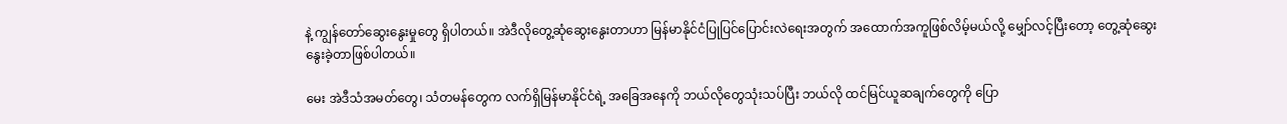နဲ့ ကျွန်တော်ဆွေးနွေးမှုတွေ ရှိပါတယ်။ အဲဒီလိုတွေ့ဆုံဆွေးနွေးတာဟာ မြန်မာနိုင်ငံပြုပြင်ပြောင်းလဲရေးအတွက် အထောက်အကူဖြစ်လိမ့်မယ်လို့ မျှော်လင့်ပြီးတော့ တွေ့ဆုံဆွေးနွေးခဲ့တာဖြစ်ပါတယ်။

မေး အဲဒီသံအမတ်တွေ၊ သံတမန်တွေက လက်ရှိမြန်မာနိုင်ငံရဲ့ အခြေအနေကို ဘယ်လိုတွေသုံးသပ်ပြီး ဘယ်လို ထင်မြင်ယူဆချက်တွေကို ပြော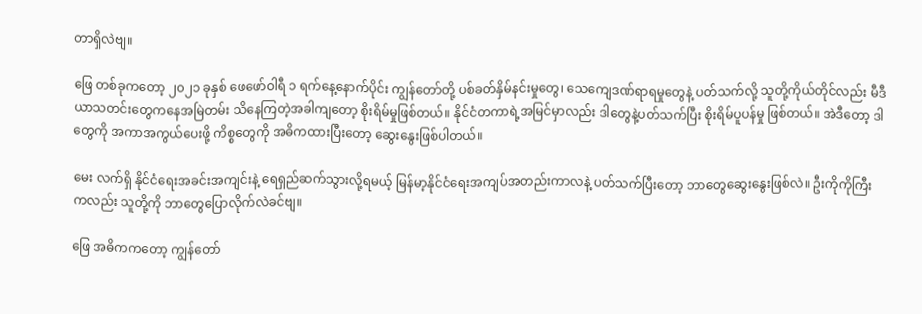တာရှိလဲဗျ။

ဖြေ တစ်ခုကတော့ ၂၀၂၁ ခုနှစ် ဖေဖော်ဝါရီ ၁ ရက်နေ့နောက်ပိုင်း ကျွန်တော်တို့ ပစ်ခတ်နှိမ်နင်းမှုတွေ၊ သေကျေဒဏ်ရာရမှုတွေနဲ့ ပတ်သက်လို့ သူတို့ကိုယ်တိုင်လည်း မီဒီယာသတင်းတွေကနေအမြဲတမ်း သိနေကြတဲ့အခါကျတော့ စိုးရိမ်မှုဖြစ်တယ်။ နိုင်ငံတကာရဲ့အမြင်မှာလည်း ဒါတွေနဲ့ပတ်သက်ပြီး စိုးရိမ်ပူပန်မှု ဖြစ်တယ်။ အဲဒီတော့ ဒါတွေကို အကာအကွယ်ပေးဖို့ ကိစ္စတွေကို အဓိကထားပြီးတော့ ဆွေးနွေးဖြစ်ပါတယ်။

မေး လက်ရှိ နိုင်ငံရေးအခင်းအကျင်းနဲ့ ရေရှည်ဆက်သွားလို့ရမယ့် မြန်မာ့နိုင်ငံရေးအကျပ်အတည်းကာလနဲ့ ပတ်သက်ပြီးတော့ ဘာတွေဆွေးနွေးဖြစ်လဲ။ ဦးကိုကိုကြီးကလည်း သူတို့ကို ဘာတွေပြောလိုက်လဲခင်ဗျ။

ဖြေ အဓိကကတော့ ကျွန်တော်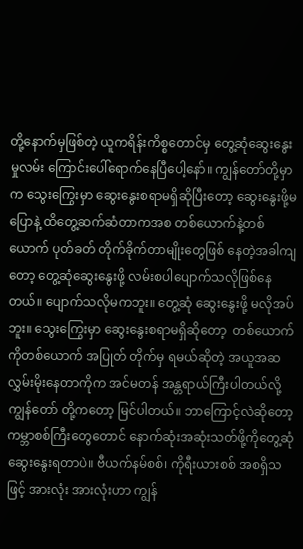တို့နောက်မှဖြစ်တဲ့ ယူကရိန်းကိစ္စတောင်မှ တွေ့ဆုံဆွေးနွေးမှုလမ်း ကြောင်းပေါ်ရောက်နေပြီပေါ့နော်။ ကျွန်တော်တို့မှာက သွေးကြွေးမှာ ဆွေးနွေးစရာမရှိဆိုပြီးတော့ ဆွေးနွေးဖို့မပြောနဲ့ ထိတွေ့ဆက်ဆံတာကအစ တစ်ယောက်နဲ့တစ်ယောက် ပုတ်ခတ် တိုက်ခိုက်တာမျိုးတွေဖြစ် နေတဲ့အခါကျတော့ တွေ့ဆုံဆွေးနွေးဖို့ လမ်းစပါပျောက်သလိုဖြစ်နေတယ်။ ပျောက်သလိုမကဘူး။ တွေ့ဆုံ ဆွေးနွေးဖို့ မလိုအပ်ဘူး။ သွေးကြွေးမှာ ဆွေးနွေးစရာမရှိဆိုတော့  တစ်ယောက်ကိုတစ်ယောက် အပြုတ် တိုက်မှ ရမယ်ဆိုတဲ့ အယူအဆ လွှမ်းမိုးနေတာကိုက အင်မတန် အန္တရာယ်ကြီးပါတယ်လို့ ကျွန်တော် တို့ကတော့ မြင်ပါတယ်။ ဘာကြောင့်လဲဆိုတော့ ကမ္ဘာစစ်ကြီးတွေတောင် နောက်ဆုံးအဆုံးသတ်ဖို့ကိုတွေ့ဆုံ ဆွေးနွေးရတာပဲ။ ဗီယက်နမ်စစ်၊ ကိုရီးယားစစ် အစရှိသဖြင့် အားလုံး အားလုံးဟာ ကျွန်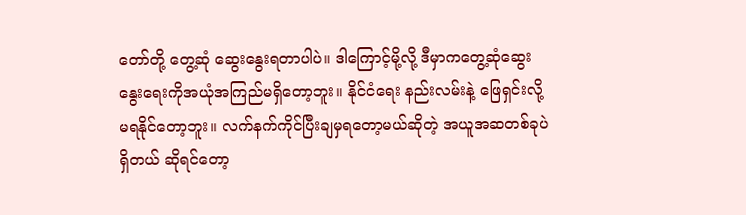တော်တို့ တွေ့ဆုံ ဆွေးနွေးရတာပါပဲ။ ဒါကြောင့်မို့လို့ ဒီမှာကတွေ့ဆုံဆွေးနွေးရေးကိုအယုံအကြည်မရှိတော့ဘူး။ နိုင်ငံရေး နည်းလမ်းနဲ့ ဖြေရှင်းလို့ မရနိုင်တော့ဘူး။ လက်နက်ကိုင်ပြီးချမှရတော့မယ်ဆိုတဲ့ အယူအဆတစ်ခုပဲရှိတယ် ဆိုရင်တော့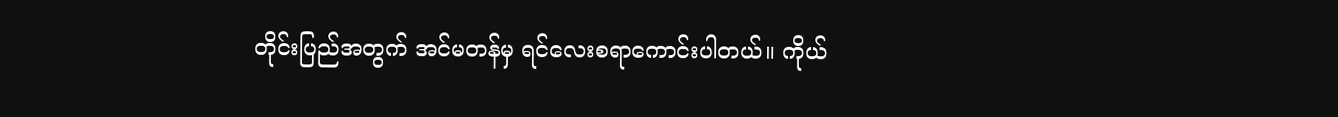တိုင်းပြည်အတွက် အင်မတန်မှ ရင်လေးစရာကောင်းပါတယ်။ ကိုယ်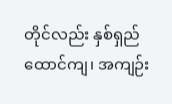တိုင်လည်း နှစ်ရှည် ထောင်ကျ၊ အကျဉ်း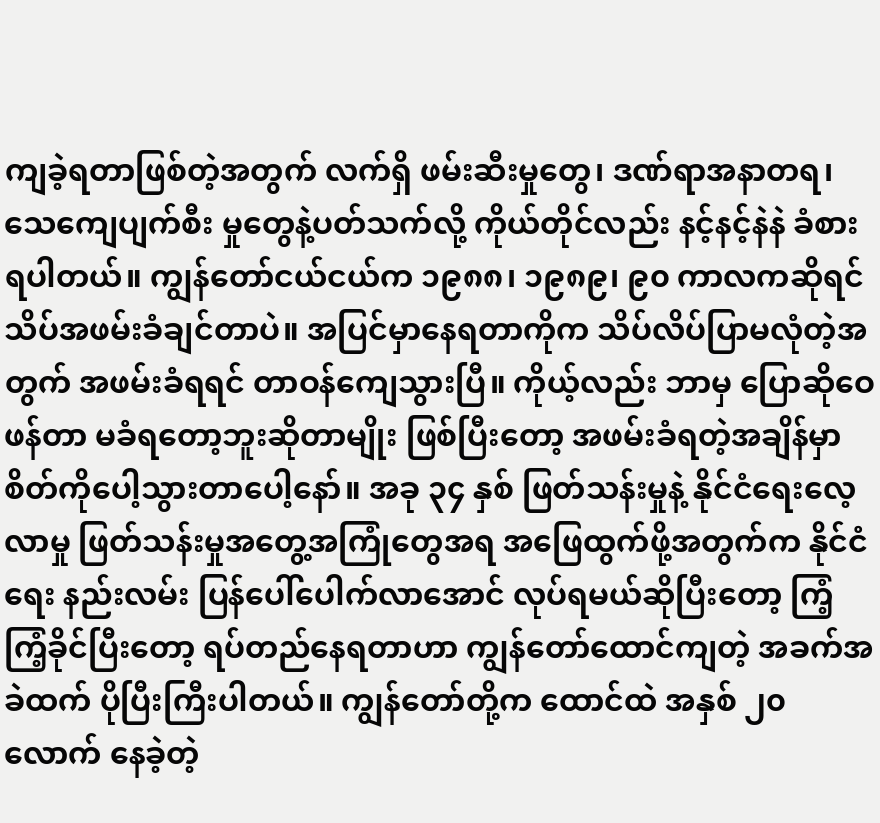ကျခဲ့ရတာဖြစ်တဲ့အတွက် လက်ရှိ ဖမ်းဆီးမှုတွေ၊ ဒဏ်ရာအနာတရ၊ သေကျေပျက်စီး မှုတွေနဲ့ပတ်သက်လို့ ကိုယ်တိုင်လည်း နင့်နင့်နဲနဲ ခံစားရပါတယ်။ ကျွန်တော်ငယ်ငယ်က ၁၉၈၈၊ ၁၉၈၉၊ ၉၀ ကာလကဆိုရင် သိပ်အဖမ်းခံချင်တာပဲ။ အပြင်မှာနေရတာကိုက သိပ်လိပ်ပြာမလုံတဲ့အတွက် အဖမ်းခံရရင် တာဝန်ကျေသွားပြီ။ ကိုယ့်လည်း ဘာမှ ပြောဆိုဝေဖန်တာ မခံရတော့ဘူးဆိုတာမျိုး ဖြစ်ပြီးတော့ အဖမ်းခံရတဲ့အချိန်မှာ စိတ်ကိုပေါ့သွားတာပေါ့နော်။ အခု ၃၄ နှစ် ဖြတ်သန်းမှုနဲ့ နိုင်ငံရေးလေ့လာမှု ဖြတ်သန်းမှုအတွေ့အကြုံတွေအရ အဖြေထွက်ဖို့အတွက်က နိုင်ငံရေး နည်းလမ်း ပြန်ပေါ်ပေါက်လာအောင် လုပ်ရမယ်ဆိုပြီးတော့ ကြံ့ကြံ့ခိုင်ပြီးတော့ ရပ်တည်နေရတာဟာ ကျွန်တော်ထောင်ကျတဲ့ အခက်အခဲထက် ပိုပြီးကြီးပါတယ်။ ကျွန်တော်တို့က ထောင်ထဲ အနှစ် ၂၀ လောက် နေခဲ့တဲ့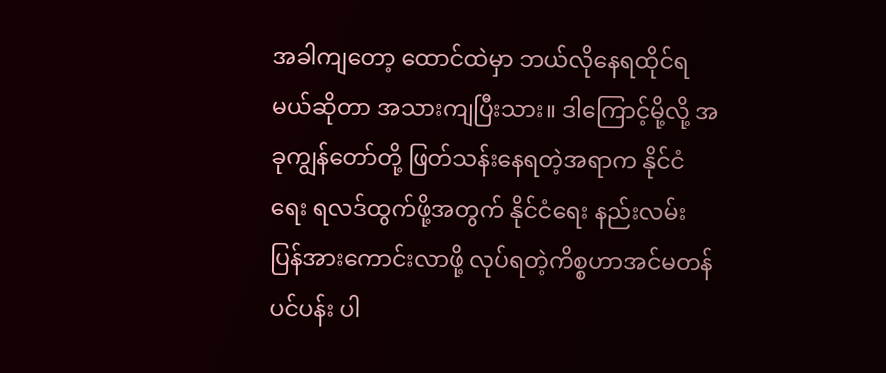အခါကျတော့ ထောင်ထဲမှာ ဘယ်လိုနေရထိုင်ရမယ်ဆိုတာ အသားကျပြီးသား။ ဒါကြောင့်မို့လို့ အခုကျွန်တော်တို့ ဖြတ်သန်းနေရတဲ့အရာက နိုင်ငံရေး ရလဒ်ထွက်ဖို့အတွက် နိုင်ငံရေး နည်းလမ်းပြန်အားကောင်းလာဖို့ လုပ်ရတဲ့ကိစ္စဟာအင်မတန် ပင်ပန်း ပါ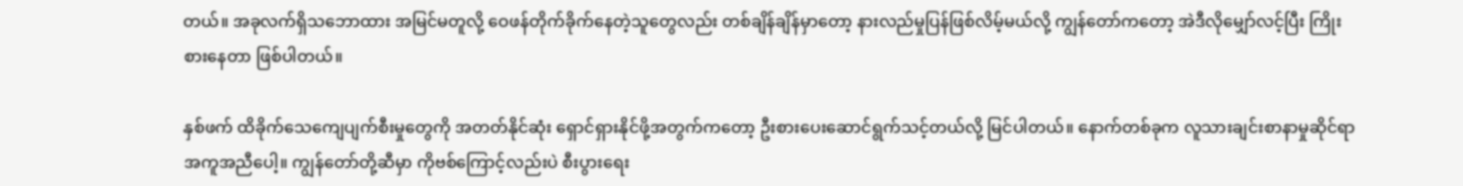တယ်။ အခုလက်ရှိသဘောထား အမြင်မတူလို့ ဝေဖန်တိုက်ခိုက်နေတဲ့သူတွေလည်း တစ်ချိန်ချိန်မှာတော့ နားလည်မှုပြန်ဖြစ်လိမ့်မယ်လို့ ကျွန်တော်ကတော့ အဲဒီလိုမျှော်လင့်ပြီး ကြိုးစားနေတာ ဖြစ်ပါတယ်။

နှစ်ဖက် ထိခိုက်သေကျေပျက်စီးမှုတွေကို အတတ်နိုင်ဆုံး ရှောင်ရှားနိုင်ဖို့အတွက်ကတော့ ဦးစားပေးဆောင်ရွက်သင့်တယ်လို့ မြင်ပါတယ်။ နောက်တစ်ခုက လူသားချင်းစာနာမှုဆိုင်ရာအကူအညီပေါ့။ ကျွန်တော်တို့ဆီမှာ ကိုဗစ်ကြောင့်လည်းပဲ စီးပွားရေး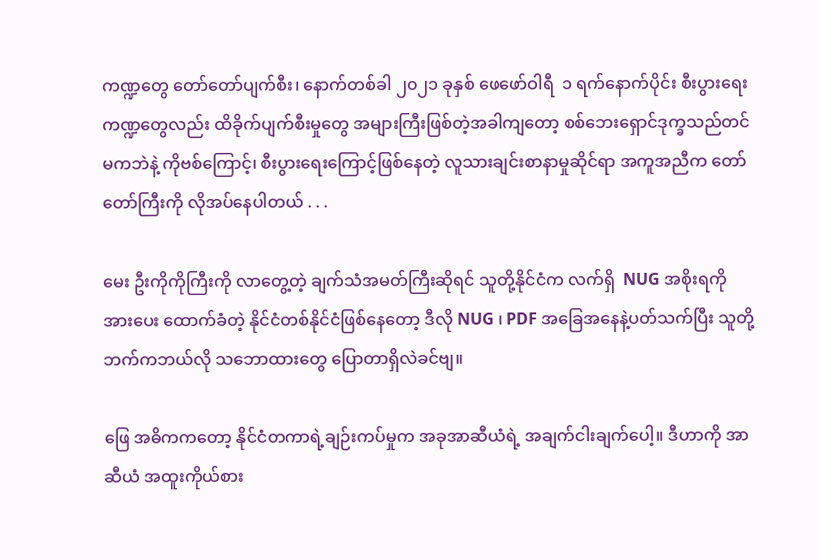ကဏ္ဍတွေ တော်တော်ပျက်စီး၊ နောက်တစ်ခါ ၂၀၂၁ ခုနှစ် ဖေဖော်ဝါရီ  ၁ ရက်နောက်ပိုင်း စီးပွားရေးကဏ္ဍတွေလည်း ထိခိုက်ပျက်စီးမှုတွေ အများကြီးဖြစ်တဲ့အခါကျတော့ စစ်ဘေးရှောင်ဒုက္ခသည်တင်မကဘဲနဲ့ ကိုဗစ်ကြောင့်၊ စီးပွားရေးကြောင့်ဖြစ်နေတဲ့ လူသားချင်းစာနာမှုဆိုင်ရာ အကူအညီက တော်တော်ကြီးကို လိုအပ်နေပါတယ် . . .

မေး ဦးကိုကိုကြီးကို လာတွေ့တဲ့ ချက်သံအမတ်ကြီးဆိုရင် သူတို့နိုင်ငံက လက်ရှိ  NUG အစိုးရကို အားပေး ထောက်ခံတဲ့ နိုင်ငံတစ်နိုင်ငံဖြစ်နေတော့ ဒီလို NUG ၊ PDF အခြေအနေနဲ့ပတ်သက်ပြီး သူတို့ဘက်ကဘယ်လို သဘောထားတွေ ပြောတာရှိလဲခင်ဗျ။

ဖြေ အဓိကကတော့ နိုင်ငံတကာရဲ့ချဉ်းကပ်မှုက အခုအာဆီယံရဲ့ အချက်ငါးချက်ပေါ့။ ဒီဟာကို အာဆီယံ အထူးကိုယ်စား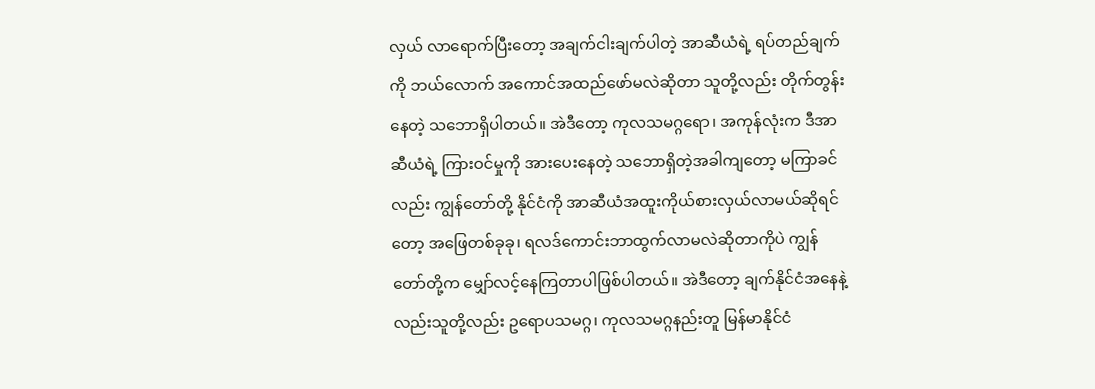လှယ် လာရောက်ပြီးတော့ အချက်ငါးချက်ပါတဲ့ အာဆီယံရဲ့ ရပ်တည်ချက်ကို ဘယ်လောက် အကောင်အထည်ဖော်မလဲဆိုတာ သူတို့လည်း တိုက်တွန်းနေတဲ့ သဘောရှိပါတယ်။ အဲဒီတော့ ကုလသမဂ္ဂရော၊ အကုန်လုံးက ဒီအာဆီယံရဲ့ ကြားဝင်မှုကို အားပေးနေတဲ့ သဘောရှိတဲ့အခါကျတော့ မကြာခင်လည်း ကျွန်တော်တို့ နိုင်ငံကို အာဆီယံအထူးကိုယ်စားလှယ်လာမယ်ဆိုရင်တော့ အဖြေတစ်ခုခု၊ ရလဒ်ကောင်းဘာထွက်လာမလဲဆိုတာကိုပဲ ကျွန်တော်တို့က မျှော်လင့်နေကြတာပါဖြစ်ပါတယ်။ အဲဒီတော့ ချက်နိုင်ငံအနေနဲ့လည်းသူတို့လည်း ဥရောပသမဂ္ဂ၊ ကုလသမဂ္ဂနည်းတူ မြန်မာနိုင်ငံ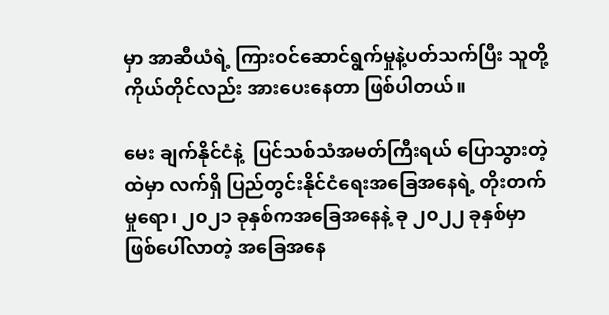မှာ အာဆီယံရဲ့ ကြားဝင်ဆောင်ရွက်မှုနဲ့ပတ်သက်ပြီး သူတို့ကိုယ်တိုင်လည်း အားပေးနေတာ ဖြစ်ပါတယ်။

မေး ချက်နိုင်ငံနဲ့  ပြင်သစ်သံအမတ်ကြီးရယ် ပြောသွားတဲ့ထဲမှာ လက်ရှိ ပြည်တွင်းနိုင်ငံရေးအခြေအနေရဲ့ တိုးတက်မှုရော၊ ၂၀၂၁ ခုနှစ်ကအခြေအနေနဲ့ ခု ၂၀၂၂ ခုနှစ်မှာ ဖြစ်ပေါ်လာတဲ့ အခြေအနေ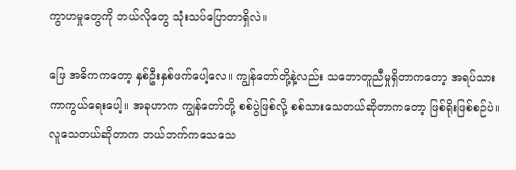ကွာဟမှုတွေကို ဘယ်လိုတွေ သုံးသပ်ပြောတာရှိလဲ။

ဖြေ အဓိကကတော့ နှစ်ဦးနှစ်ဖက်ပေါ့လေ။ ကျွန်တော်တို့နဲ့လည်း သဘောတူညီမှုရှိတာကတော့ အရပ်သား ကာကွယ်ရေးပေါ့။ အခုဟာက ကျွန်တော်တို့ စစ်ပွဲဖြစ်လို့ စစ်သားသေတယ်ဆိုတာကတော့ ဖြစ်ရိုးဖြစ်စဉ်ပဲ။ လူသေတယ်ဆိုတာက ဘယ်ဘက်ကသေသေ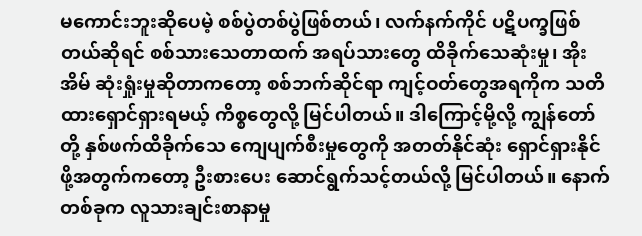မကောင်းဘူးဆိုပေမဲ့ စစ်ပွဲတစ်ပွဲဖြစ်တယ်၊ လက်နက်ကိုင် ပဋိပက္ခဖြစ်တယ်ဆိုရင် စစ်သားသေတာထက် အရပ်သားတွေ ထိခိုက်သေဆုံးမှု၊ အိုးအိမ် ဆုံးရှုံးမှုဆိုတာကတော့ စစ်ဘက်ဆိုင်ရာ ကျင့်ဝတ်တွေအရကိုက သတိထားရှောင်ရှားရမယ့် ကိစ္စတွေလို့ မြင်ပါတယ်။ ဒါကြောင့်မို့လို့ ကျွန်တော်တို့ နှစ်ဖက်ထိခိုက်သေ ကျေပျက်စီးမှုတွေကို အတတ်နိုင်ဆုံး ရှောင်ရှားနိုင်ဖို့အတွက်ကတော့ ဦးစားပေး ဆောင်ရွက်သင့်တယ်လို့ မြင်ပါတယ်။ နောက်တစ်ခုက လူသားချင်းစာနာမှု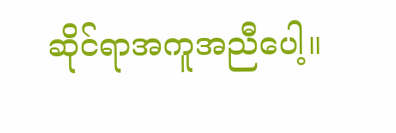ဆိုင်ရာအကူအညီပေါ့။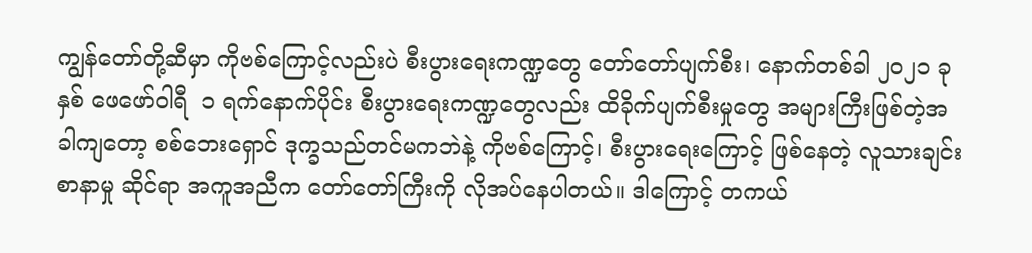ကျွန်တော်တို့ဆီမှာ ကိုဗစ်ကြောင့်လည်းပဲ စီးပွားရေးကဏ္ဍတွေ တော်တော်ပျက်စီး၊ နောက်တစ်ခါ ၂၀၂၁ ခုနှစ် ဖေဖော်ဝါရီ  ၁ ရက်နောက်ပိုင်း စီးပွားရေးကဏ္ဍတွေလည်း ထိခိုက်ပျက်စီးမှုတွေ အများကြီးဖြစ်တဲ့အခါကျတော့ စစ်ဘေးရှောင် ဒုက္ခသည်တင်မကဘဲနဲ့ ကိုဗစ်ကြောင့်၊ စီးပွားရေးကြောင့် ဖြစ်နေတဲ့ လူသားချင်း စာနာမှု ဆိုင်ရာ အကူအညီက တော်တော်ကြီးကို လိုအပ်နေပါတယ်။ ဒါကြောင့် တကယ်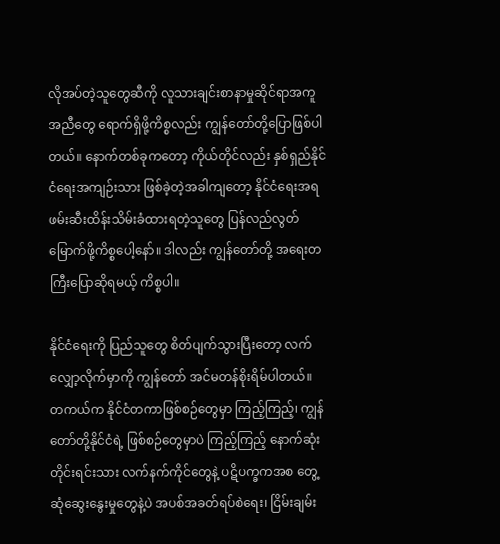လိုအပ်တဲ့သူတွေဆီကို လူသားချင်းစာနာမှုဆိုင်ရာအကူအညီတွေ ရောက်ရှိဖို့ကိစ္စလည်း ကျွန်တော်တို့ပြောဖြစ်ပါတယ်။ နောက်တစ်ခုကတော့ ကိုယ်တိုင်လည်း နှစ်ရှည်နိုင်ငံရေးအကျဉ်းသား ဖြစ်ခဲ့တဲ့အခါကျတော့ နိုင်ငံရေးအရ ဖမ်းဆီးထိန်းသိမ်းခံထားရတဲ့သူတွေ ပြန်လည်လွတ်မြောက်ဖို့ကိစ္စပေါ့နော်။ ဒါလည်း ကျွန်တော်တို့ အရေးတကြီးပြောဆိုရမယ့် ကိစ္စပါ။

နိုင်ငံရေးကို ပြည်သူတွေ စိတ်ပျက်သွားပြီးတော့ လက်လျှော့လိုက်မှာကို ကျွန်တော် အင်မတန်စိုးရိမ်ပါတယ်။ တကယ်က နိုင်ငံတကာဖြစ်စဉ်တွေမှာ ကြည့်ကြည့်၊ ကျွန်တော်တို့နိုင်ငံရဲ့ ဖြစ်စဉ်တွေမှာပဲ ကြည့်ကြည့် နောက်ဆုံး တိုင်းရင်းသား လက်နက်ကိုင်တွေနဲ့ ပဋိပက္ခကအစ တွေ့ဆုံဆွေးနွေးမှုတွေနဲ့ပဲ အပစ်အခတ်ရပ်စဲရေး၊ ငြိမ်းချမ်း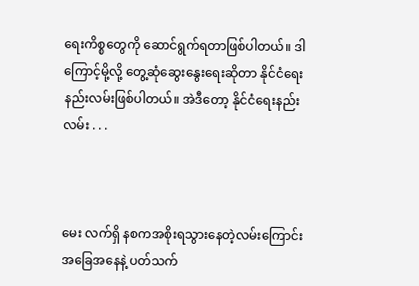ရေးကိစ္စတွေကို ဆောင်ရွက်ရတာဖြစ်ပါတယ်။ ဒါကြောင့်မို့လို့ တွေ့ဆုံဆွေးနွေးရေးဆိုတာ နိုင်ငံရေးနည်းလမ်းဖြစ်ပါတယ်။ အဲဒီတော့ နိုင်ငံရေးနည်းလမ်း . . .



မေး လက်ရှိ နစကအစိုးရသွားနေတဲ့လမ်းကြောင်းအခြေအနေနဲ့ ပတ်သက်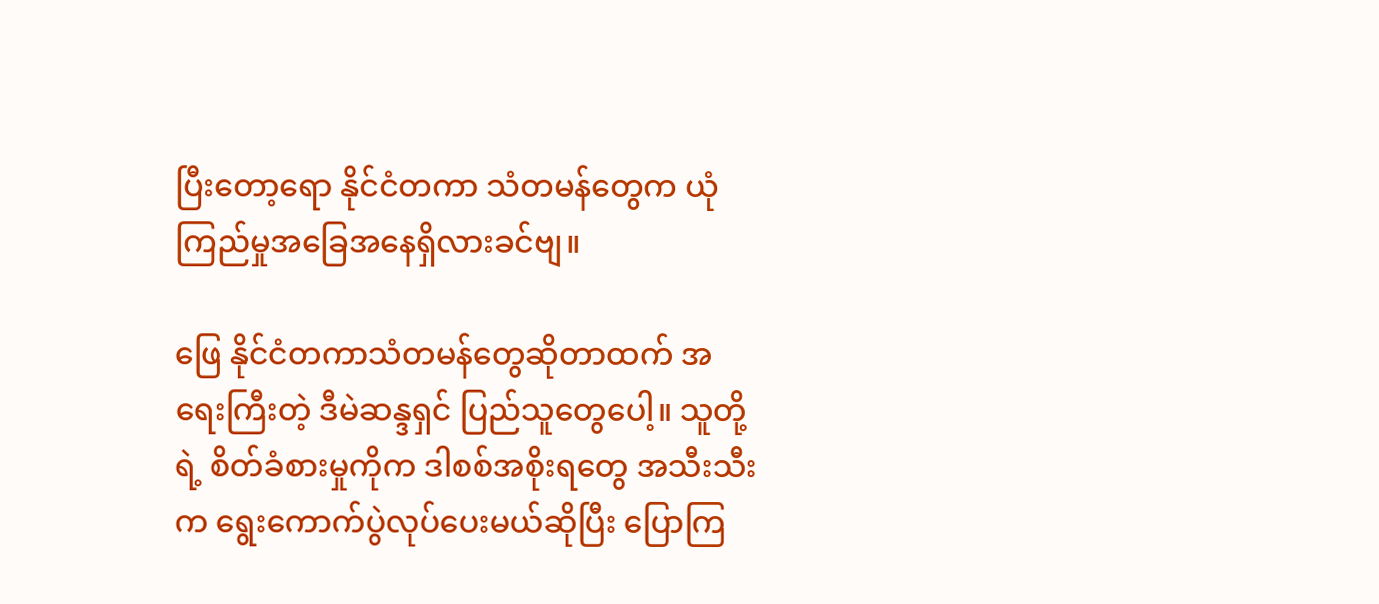ပြီးတော့ရော နိုင်ငံတကာ သံတမန်တွေက ယုံကြည်မှုအခြေအနေရှိလားခင်ဗျ။

ဖြေ နိုင်ငံတကာသံတမန်တွေဆိုတာထက် အရေးကြီးတဲ့ ဒီမဲဆန္ဒရှင် ပြည်သူတွေပေါ့။ သူတို့ရဲ့ စိတ်ခံစားမှုကိုက ဒါစစ်အစိုးရတွေ အသီးသီးက ရွေးကောက်ပွဲလုပ်ပေးမယ်ဆိုပြီး ပြောကြ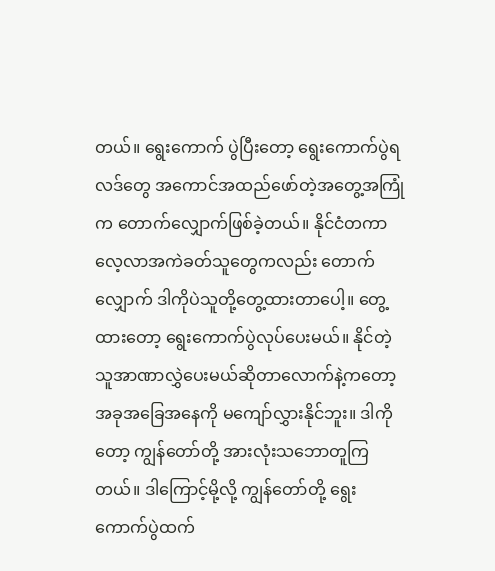တယ်။ ရွေးကောက် ပွဲပြီးတော့ ရွေးကောက်ပွဲရလဒ်တွေ အကောင်အထည်ဖော်တဲ့အတွေ့အကြုံက တောက်လျှောက်ဖြစ်ခဲ့တယ်။ နိုင်ငံတကာလေ့လာအကဲခတ်သူတွေကလည်း တောက်လျှောက် ဒါကိုပဲသူတို့တွေ့ထားတာပေါ့။ တွေ့ထားတော့ ရွေးကောက်ပွဲလုပ်ပေးမယ်။ နိုင်တဲ့သူအာဏာလွှဲပေးမယ်ဆိုတာလောက်နဲ့ကတော့ အခုအခြေအနေကို မကျော်လွှားနိုင်ဘူး။ ဒါကိုတော့ ကျွန်တော်တို့ အားလုံးသဘောတူကြတယ်။ ဒါကြောင့်မို့လို့ ကျွန်တော်တို့ ရွေးကောက်ပွဲထက်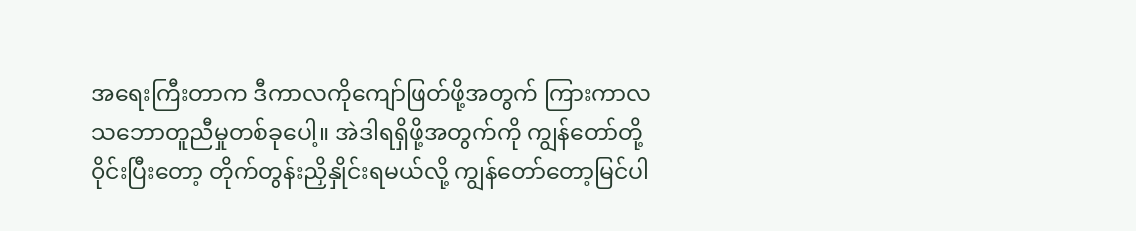အရေးကြီးတာက ဒီကာလကိုကျော်ဖြတ်ဖို့အတွက် ကြားကာလ သဘောတူညီမှုတစ်ခုပေါ့။ အဲဒါရရှိဖို့အတွက်ကို ကျွန်တော်တို့ ၀ိုင်းပြီးတော့ တိုက်တွန်းညှိနှိုင်းရမယ်လို့ ကျွန်တော်တော့မြင်ပါ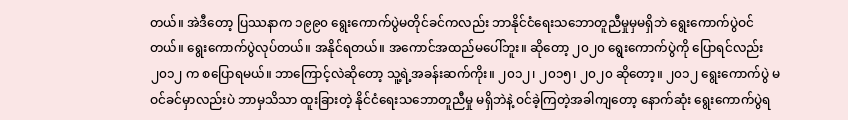တယ်။ အဲဒီတော့ ပြဿနာက ၁၉၉၀ ရွေးကောက်ပွဲမတိုင်ခင်ကလည်း ဘာနိုင်ငံရေးသဘောတူညီမှုမှမရှိဘဲ ရွေးကောက်ပွဲဝင်တယ်။ ရွေးကောက်ပွဲလုပ်တယ်။ အနိုင်ရတယ်။ အကောင်အထည်မပေါ်ဘူး။ ဆိုတော့ ၂၀၂၀ ရွေးကောက်ပွဲကို ပြောရင်လည်း ၂၀၁၂ က စပြောရမယ်။ ဘာကြောင့်လဲဆိုတော့ သူ့ရဲ့အခန်းဆက်ကိုး။ ၂၀၁၂၊ ၂၀၁၅၊ ၂၀၂၀ ဆိုတော့။ ၂၀၁၂ ရွေးကောက်ပွဲ မဝင်ခင်မှာလည်းပဲ ဘာမှသိသာ ထူးခြားတဲ့ နိုင်ငံရေးသဘောတူညီမှု မရှိဘဲနဲ့ ဝင်ခဲ့ကြတဲ့အခါကျတော့ နောက်ဆုံး ရွေးကောက်ပွဲရ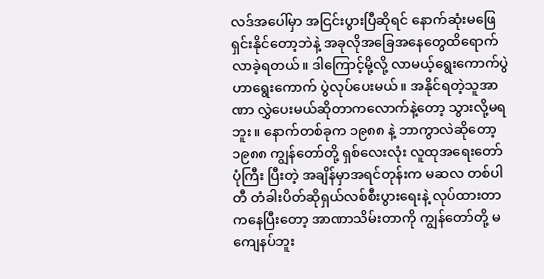လဒ်အပေါ်မှာ အငြင်းပွားပြီဆိုရင် နောက်ဆုံးမဖြေရှင်းနိုင်တော့ဘဲနဲ့ အခုလိုအခြေအနေတွေထိရောက် လာခဲ့ရတယ်။ ဒါကြောင့်မို့လို့ လာမယ့်ရွေးကောက်ပွဲဟာရွေးကောက် ပွဲလုပ်ပေးမယ်။ အနိုင်ရတဲ့သူအာဏာ လွှဲပေးမယ်ဆိုတာကလောက်နဲ့တော့ သွားလို့မရဘူး။ နောက်တစ်ခုက ၁၉၈၈ နဲ့ ဘာကွာလဲဆိုတော့ ၁၉၈၈ ကျွန်တော်တို့ ရှစ်လေးလုံး လူထုအရေးတော်ပုံကြီး ပြီးတဲ့ အချိန်မှာအရင်တုန်းက မဆလ တစ်ပါတီ တံခါးပိတ်ဆိုရှယ်လစ်စီးပွားရေးနဲ့ လုပ်ထားတာကနေပြီးတော့ အာဏာသိမ်းတာကို ကျွန်တော်တို့ မကျေနပ်ဘူး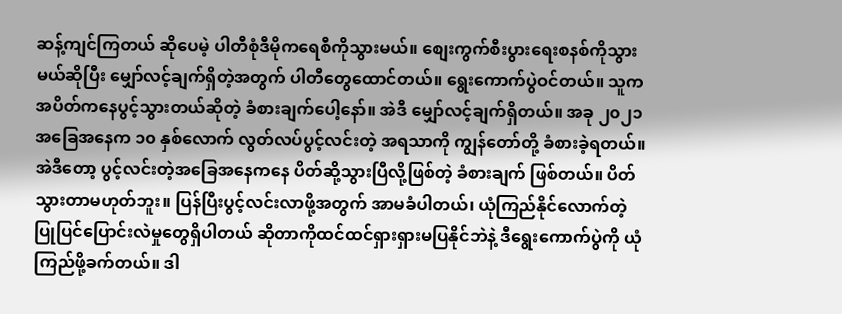ဆန့်ကျင်ကြတယ် ဆိုပေမဲ့ ပါတီစုံဒီမိုကရေစီကိုသွားမယ်။ စျေးကွက်စီးပွားရေးစနစ်ကိုသွားမယ်ဆိုပြီး မျှော်လင့်ချက်ရှိတဲ့အတွက် ပါတီတွေထောင်တယ်။ ရွေးကောက်ပွဲဝင်တယ်။ သူက အပိတ်ကနေပွင့်သွားတယ်ဆိုတဲ့ ခံစားချက်ပေါ့နော်။ အဲဒီ မျှော်လင့်ချက်ရှိတယ်။ အခု ၂၀၂၁ အခြေအနေက ၁၀ နှစ်လောက် လွတ်လပ်ပွင့်လင်းတဲ့ အရသာကို ကျွန်တော်တို့ ခံစားခဲ့ရတယ်။ အဲဒီတော့ ပွင့်လင်းတဲ့အခြေအနေကနေ ပိတ်ဆို့သွားပြီလို့ဖြစ်တဲ့ ခံစားချက် ဖြစ်တယ်။ ပိတ်သွားတာမဟုတ်ဘူး။ ပြန်ပြီးပွင့်လင်းလာဖို့အတွက် အာမခံပါတယ်၊ ယုံကြည်နိုင်လောက်တဲ့ ပြုပြင်ပြောင်းလဲမှုတွေရှိပါတယ် ဆိုတာကိုထင်ထင်ရှားရှားမပြနိုင်ဘဲနဲ့ ဒီရွေးကောက်ပွဲကို ယုံကြည်ဖို့ခက်တယ်။ ဒါ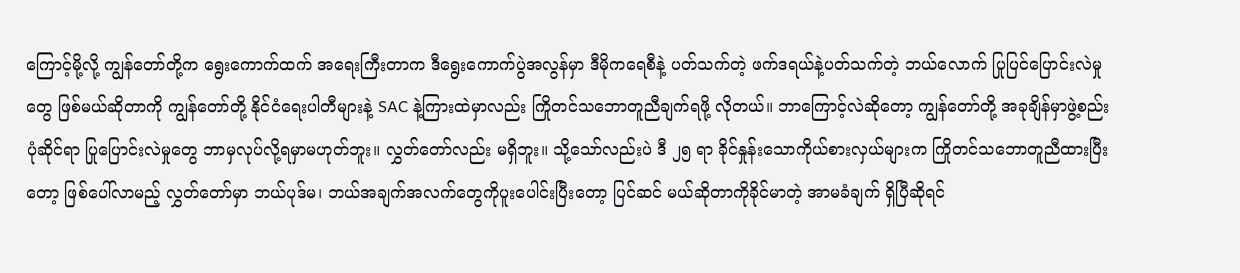ကြောင့်မို့လို့ ကျွန်တော်တို့က ရွေးကောက်ထက် အရေးကြီးတာက ဒီရွေးကောက်ပွဲအလွန်မှာ ဒီမိုကရေစီနဲ့ ပတ်သက်တဲ့ ဖက်ဒရယ်နဲ့ပတ်သက်တဲ့ ဘယ်လောက် ပြုပြင်ပြောင်းလဲမှုတွေ ဖြစ်မယ်ဆိုတာကို ကျွန်တော်တို့ နိုင်ငံရေးပါတီများနဲ့ SAC နဲ့ကြားထဲမှာလည်း ကြိုတင်သဘောတူညီချက်ရဖို့ လိုတယ်။ ဘာကြောင့်လဲဆိုတော့ ကျွန်တော်တို့ အခုချိန်မှာဖွဲ့စည်းပုံဆိုင်ရာ ပြုပြောင်းလဲမှုတွေ ဘာမှလုပ်လို့ရမှာမဟုတ်ဘူး။ လွှတ်တော်လည်း မရှိဘူး။ သို့သော်လည်းပဲ ဒီ ၂၅ ရာ ခိုင်နှုန်းသောကိုယ်စားလှယ်များက ကြိုတင်သဘောတူညီထားပြီးတော့ ဖြစ်ပေါ်လာမည့် လွှတ်တော်မှာ ဘယ်ပုဒ်မ၊ ဘယ်အချက်အလက်တွေကိုပူးပေါင်းပြီးတော့ ပြင်ဆင် မယ်ဆိုတာကိုခိုင်မာတဲ့ အာမခံချက် ရှိပြီဆိုရင်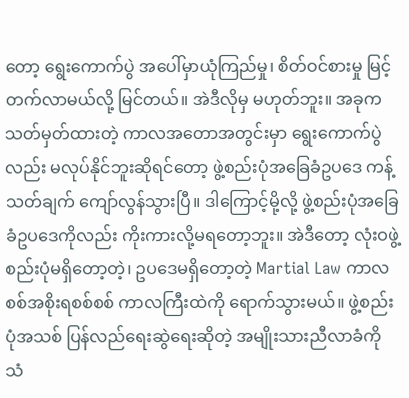တော့ ရွေးကောက်ပွဲ အပေါ်မှာယုံကြည်မှု၊ စိတ်ဝင်စားမှု မြင့်တက်လာမယ်လို့ မြင်တယ်။ အဲဒီလိုမှ မဟုတ်ဘူး။ အခုကသတ်မှတ်ထားတဲ့ ကာလအတောအတွင်းမှာ ရွေးကောက်ပွဲလည်း မလုပ်နိုင်ဘူးဆိုရင်တော့ ဖွဲ့စည်းပုံအခြေခံဥပဒေ ကန့်သတ်ချက် ကျော်လွန်သွားပြီ။ ဒါကြောင့်မို့လို့ ဖွဲ့စည်းပုံအခြေခံဥပဒေကိုလည်း ကိုးကားလို့မရတော့ဘူး။ အဲဒီတော့ လုံးဝဖွဲ့စည်းပုံမရှိတော့တဲ့၊ ဥပဒေမရှိတော့တဲ့ Martial Law ကာလ စစ်အစိုးရစစ်စစ် ကာလကြီးထဲကို ရောက်သွားမယ်။ ဖွဲ့စည်းပုံအသစ် ပြန်လည်ရေးဆွဲရေးဆိုတဲ့ အမျိုးသားညီလာခံကို သံ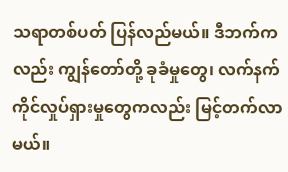သရာတစ်ပတ် ပြန်လည်မယ်။ ဒီဘက်ကလည်း ကျွန်တော်တို့ ခုခံမှုတွေ၊ လက်နက်ကိုင်လှုပ်ရှားမှုတွေကလည်း မြင့်တက်လာမယ်။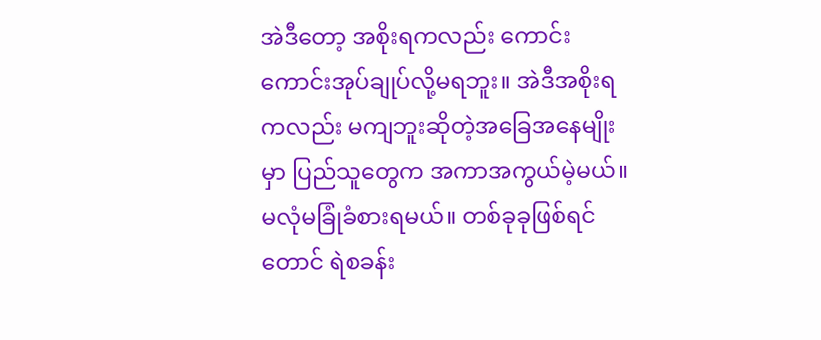အဲဒီတော့ အစိုးရကလည်း ကောင်းကောင်းအုပ်ချုပ်လို့မရဘူး။ အဲဒီအစိုးရကလည်း မကျဘူးဆိုတဲ့အခြေအနေမျိုးမှာ ပြည်သူတွေက အကာအကွယ်မဲ့မယ်။ မလုံမခြုံခံစားရမယ်။ တစ်ခုခုဖြစ်ရင်တောင် ရဲစခန်း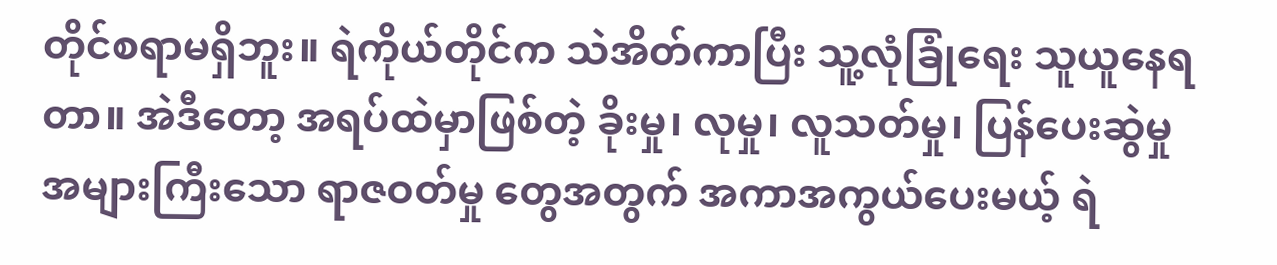တိုင်စရာမရှိဘူး။ ရဲကိုယ်တိုင်က သဲအိတ်ကာပြီး သူ့လုံခြုံရေး သူယူနေရတာ။ အဲဒီတော့ အရပ်ထဲမှာဖြစ်တဲ့ ခိုးမှု၊ လုမှု၊ လူသတ်မှု၊ ပြန်ပေးဆွဲမှု အများကြီးသော ရာဇဝတ်မှု တွေအတွက် အကာအကွယ်ပေးမယ့် ရဲ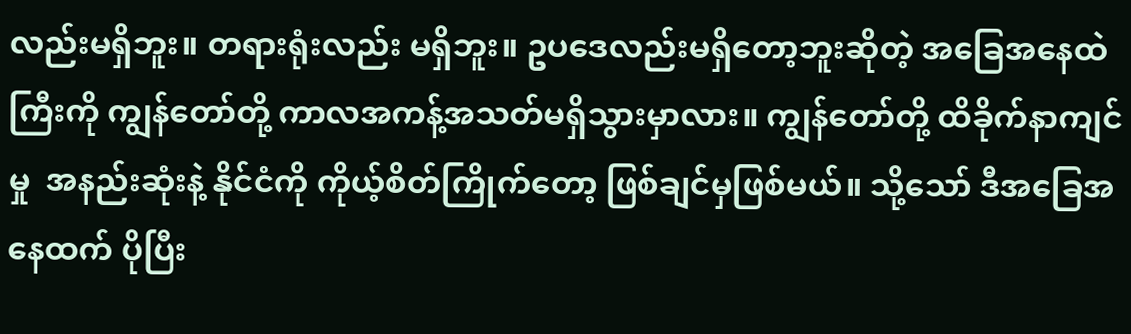လည်းမရှိဘူး။ တရားရုံးလည်း မရှိဘူး။ ဥပဒေလည်းမရှိတော့ဘူးဆိုတဲ့ အခြေအနေထဲကြီးကို ကျွန်တော်တို့ ကာလအကန့်အသတ်မရှိသွားမှာလား။ ကျွန်တော်တို့ ထိခိုက်နာကျင်မှု  အနည်းဆုံးနဲ့ နိုင်ငံကို ကိုယ့်စိတ်ကြိုက်တော့ ဖြစ်ချင်မှဖြစ်မယ်။ သို့သော် ဒီအခြေအနေထက် ပိုပြီး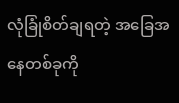လုံခြုံစိတ်ချရတဲ့ အခြေအနေတစ်ခုကို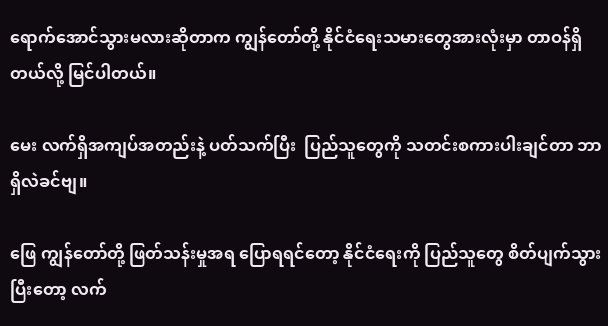ရောက်အောင်သွားမလားဆိုတာက ကျွန်တော်တို့ နိုင်ငံရေးသမားတွေအားလုံးမှာ တာဝန်ရှိတယ်လို့ မြင်ပါတယ်။

မေး လက်ရှိအကျပ်အတည်းနဲ့ ပတ်သက်ပြီး  ပြည်သူတွေကို သတင်းစကားပါးချင်တာ ဘာရှိလဲခင်ဗျ။

ဖြေ ကျွန်တော်တို့ ဖြတ်သန်းမှုအရ ပြောရရင်တော့ နိုင်ငံရေးကို ပြည်သူတွေ စိတ်ပျက်သွားပြီးတော့ လက်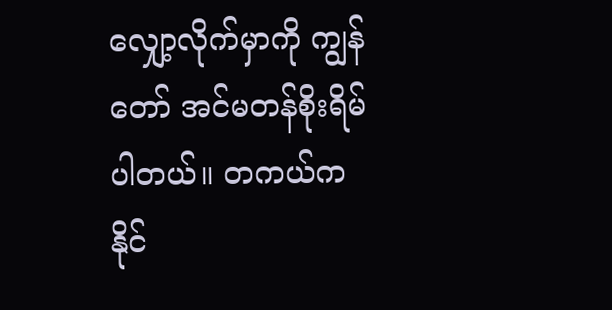လျှော့လိုက်မှာကို ကျွန်တော် အင်မတန်စိုးရိမ်ပါတယ်။ တကယ်က နိုင်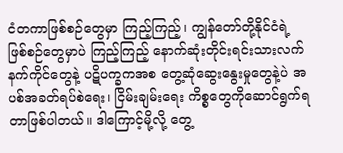ငံတကာဖြစ်စဉ်တွေမှာ ကြည့်ကြည့်၊ ကျွန်တော်တို့နိုင်ငံရဲ့ ဖြစ်စဉ်တွေမှာပဲ ကြည့်ကြည့် နောက်ဆုံးတိုင်းရင်းသားလက်နက်ကိုင်တွေနဲ့ ပဋိပက္ခကအစ တွေ့ဆုံဆွေးနွေးမှုတွေနဲ့ပဲ အပစ်အခတ်ရပ်စဲရေး၊ ငြိမ်းချမ်းရေး ကိစ္စတွေကိုဆောင်ရွက်ရတာဖြစ်ပါတယ်။ ဒါကြောင့်မို့လို့ တွေ့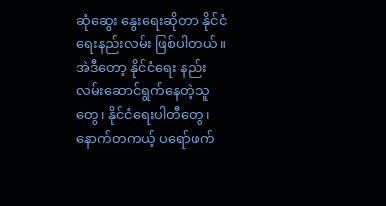ဆုံဆွေး နွေးရေးဆိုတာ နိုင်ငံရေးနည်းလမ်း ဖြစ်ပါတယ်။ အဲဒီတော့ နိုင်ငံရေး နည်းလမ်းဆောင်ရွက်နေတဲ့သူတွေ၊ နိုင်ငံရေးပါတီတွေ၊ နောက်တကယ့် ပရော်ဖက်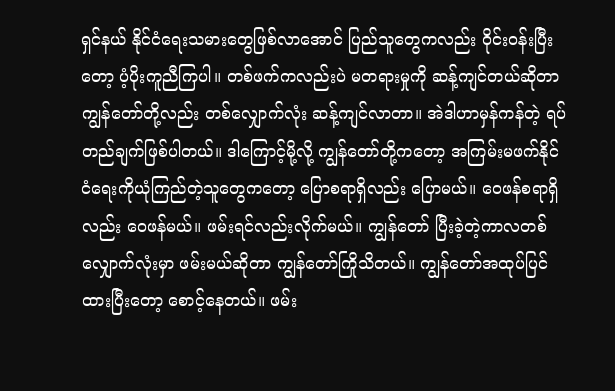ရှင်နယ် နိုင်ငံရေးသမားတွေဖြစ်လာအောင် ပြည်သူတွေကလည်း ၀ိုင်းဝန်းပြီးတော့ ပံ့ပိုးကူညီကြပါ။ တစ်ဖက်ကလည်းပဲ မတရားမှုကို ဆန့်ကျင်တယ်ဆိုတာ ကျွန်တော်တို့လည်း တစ်လျှောက်လုံး ဆန့်ကျင်လာတာ။ အဲဒါဟာမှန်ကန်တဲ့ ရပ်တည်ချက်ဖြစ်ပါတယ်။ ဒါကြောင့်မို့လို့ ကျွန်တော်တို့ကတော့ အကြမ်းမဖက်နိုင်ငံရေးကိုယုံကြည်တဲ့သူတွေကတော့ ပြောစရာရှိလည်း ပြောမယ်။ ဝေဖန်စရာရှိလည်း ဝေဖန်မယ်။ ဖမ်းရင်လည်းလိုက်မယ်။ ကျွန်တော် ပြီးခဲ့တဲ့ကာလတစ်လျှောက်လုံးမှာ ဖမ်းမယ်ဆိုတာ ကျွန်တော်ကြိုသိတယ်။ ကျွန်တော်အထုပ်ပြင်ထားပြီးတော့ စောင့်နေတယ်။ ဖမ်း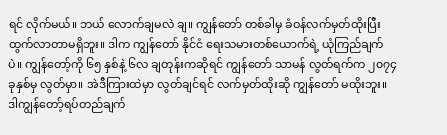ရင် လိုက်မယ်။ ဘယ် လောက်ချမလဲ ချ။ ကျွန်တော် တစ်ခါမှ ခံဝန်လက်မှတ်ထိုးပြီး ထွက်လာတာမရှိဘူး။ ဒါက ကျွန်တော် နိုင်ငံ ရေးသမားတစ်ယောက်ရဲ့ ယုံကြည်ချက်ပဲ။ ကျွန်တော့်ကို ၆၅ နှစ်နဲ့ ၆လ ချတုန်းကဆိုရင် ကျွန်တော် သာမန် လွတ်ရက်က ၂၀၇၄ ခုနှစ်မှ လွတ်မှာ။ အဲဒီကြားထဲမှာ လွတ်ချင်ရင် လက်မှတ်ထိုးဆို ကျွန်တော် မထိုးဘူး။ ဒါကျွန်တော့်ရပ်တည်ချက်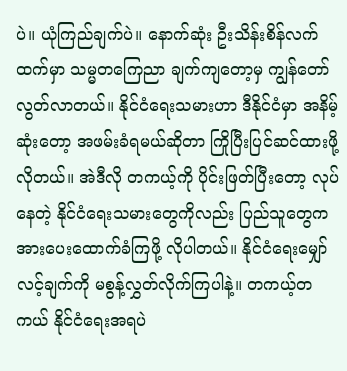ပဲ။ ယုံကြည်ချက်ပဲ။ နောက်ဆုံး ဦးသိန်းစိန်လက်ထက်မှာ သမ္မတကြေညာ ချက်ကျတော့မှ ကျွန်တော်လွတ်လာတယ်။ နိုင်ငံရေးသမားဟာ ဒီနိုင်ငံမှာ အနိမ့်ဆုံးတော့ အဖမ်းခံရမယ်ဆိုတာ ကြိုပြီးပြင်ဆင်ထားဖို့လိုတယ်။ အဲဒီလို တကယ့်ကို ပိုင်းဖြတ်ပြီးတော့ လုပ်နေတဲ့ နိုင်ငံရေးသမားတွေကိုလည်း ပြည်သူတွေက အားပေးထောက်ခံကြဖို့ လိုပါတယ်။ နိုင်ငံရေးမျှော်လင့်ချက်ကို မစွန့်လွှတ်လိုက်ကြပါနဲ့။ တကယ့်တကယ် နိုင်ငံရေးအရပဲ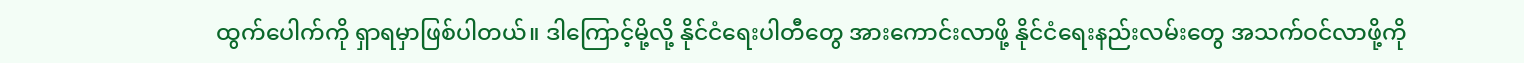ထွက်ပေါက်ကို ရှာရမှာဖြစ်ပါတယ်။ ဒါကြောင့်မို့လို့ နိုင်ငံရေးပါတီတွေ အားကောင်းလာဖို့ နိုင်ငံရေးနည်းလမ်းတွေ အသက်ဝင်လာဖို့ကို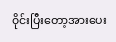၀ိုင်းပြီးတော့အားပေး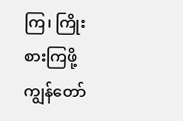ကြ၊ ကြိုးစားကြဖို့ ကျွန်တော်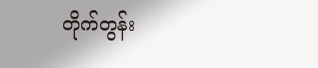တိုက်တွန်း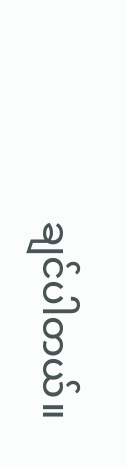ချင်ပါတယ်။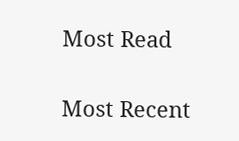Most Read

Most Recent